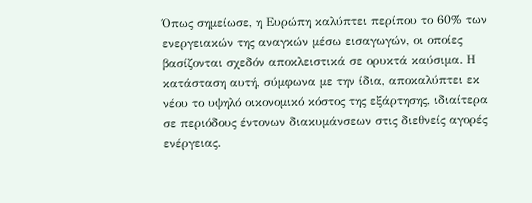Όπως σημείωσε, η Ευρώπη καλύπτει περίπου το 60% των ενεργειακών της αναγκών μέσω εισαγωγών, οι οποίες βασίζονται σχεδόν αποκλειστικά σε ορυκτά καύσιμα. Η κατάσταση αυτή, σύμφωνα με την ίδια, αποκαλύπτει εκ νέου το υψηλό οικονομικό κόστος της εξάρτησης, ιδιαίτερα σε περιόδους έντονων διακυμάνσεων στις διεθνείς αγορές ενέργειας.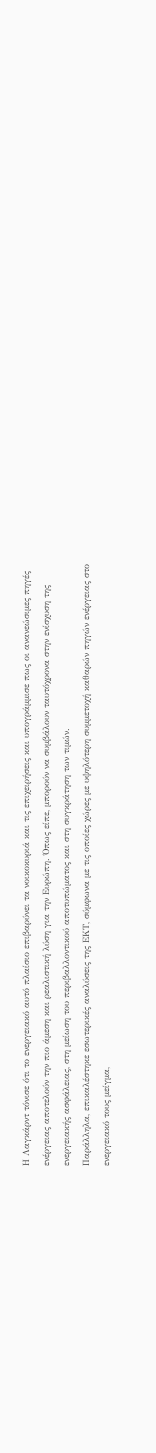Η Λαγκάρντ τόνισε ότι το ενεργειακό αυτό πλαίσιο επιβαρύνει τα νοικοκυριά και τις επιχειρήσεις και υπογράμμισε πως οι ανανεώσιμες πηγές ενέργειας αποτελούν την πιο άμεση και ρεαλιστική λύση για την Ευρώπη. Όπως είπε, μπορούν να συμβάλουν ταυτόχρονα στην ενίσχυση της ενεργειακής ασφάλειας, στη μείωση του περιβαλλοντικού αποτυπώματος και στη συγκράτηση των τιμών.
Παράλληλα, επικαλέστηκε εσωτερικές αναλύσεις της ΕΚΤ, σύμφωνα με τις οποίες χώρες με υψηλότερη συμμετοχή καθαρών πηγών ενέργειας στο ενεργειακό τους μείγμα,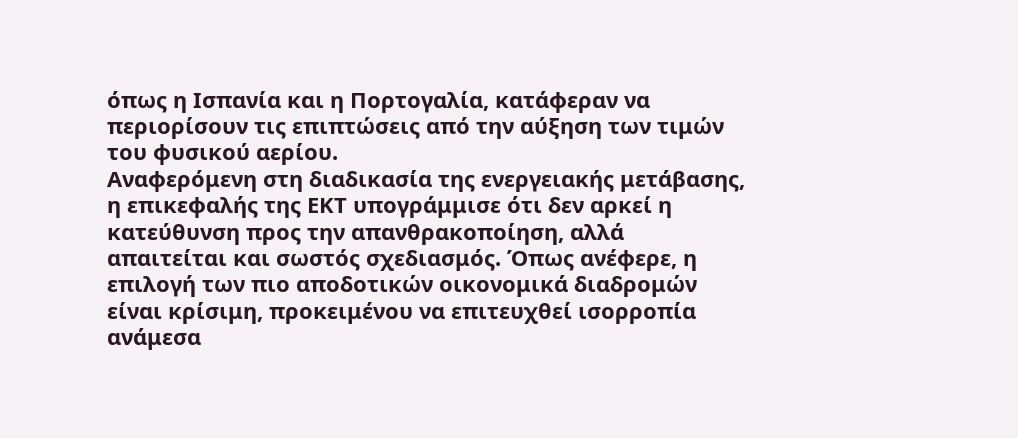όπως η Ισπανία και η Πορτογαλία, κατάφεραν να περιορίσουν τις επιπτώσεις από την αύξηση των τιμών του φυσικού αερίου.
Αναφερόμενη στη διαδικασία της ενεργειακής μετάβασης, η επικεφαλής της ΕΚΤ υπογράμμισε ότι δεν αρκεί η κατεύθυνση προς την απανθρακοποίηση, αλλά απαιτείται και σωστός σχεδιασμός. Όπως ανέφερε, η επιλογή των πιο αποδοτικών οικονομικά διαδρομών είναι κρίσιμη, προκειμένου να επιτευχθεί ισορροπία ανάμεσα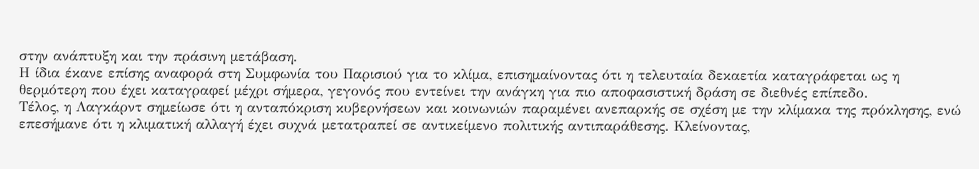στην ανάπτυξη και την πράσινη μετάβαση.
Η ίδια έκανε επίσης αναφορά στη Συμφωνία του Παρισιού για το κλίμα, επισημαίνοντας ότι η τελευταία δεκαετία καταγράφεται ως η θερμότερη που έχει καταγραφεί μέχρι σήμερα, γεγονός που εντείνει την ανάγκη για πιο αποφασιστική δράση σε διεθνές επίπεδο.
Τέλος, η Λαγκάρντ σημείωσε ότι η ανταπόκριση κυβερνήσεων και κοινωνιών παραμένει ανεπαρκής σε σχέση με την κλίμακα της πρόκλησης, ενώ επεσήμανε ότι η κλιματική αλλαγή έχει συχνά μετατραπεί σε αντικείμενο πολιτικής αντιπαράθεσης. Κλείνοντας,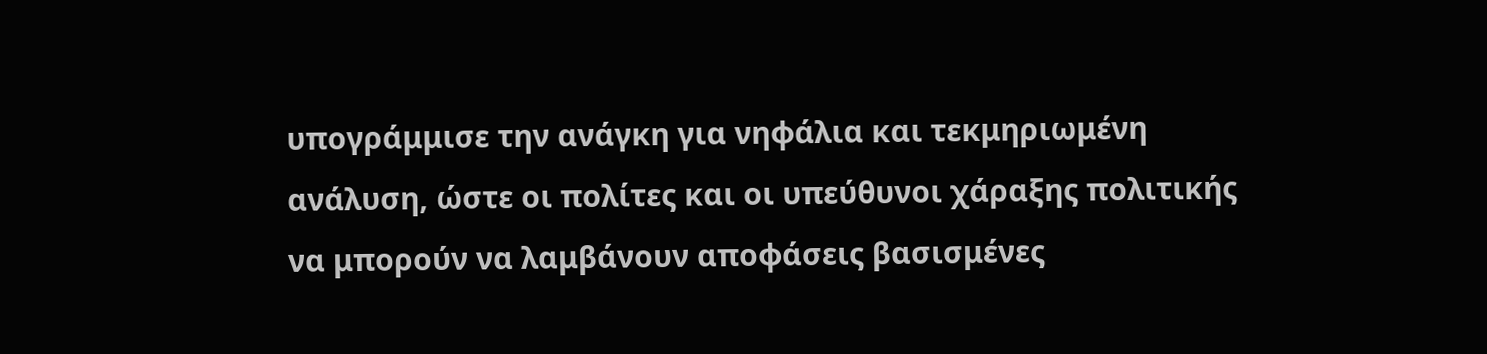υπογράμμισε την ανάγκη για νηφάλια και τεκμηριωμένη ανάλυση, ώστε οι πολίτες και οι υπεύθυνοι χάραξης πολιτικής να μπορούν να λαμβάνουν αποφάσεις βασισμένες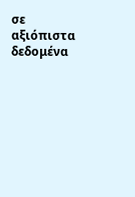σε αξιόπιστα δεδομένα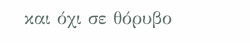και όχι σε θόρυβο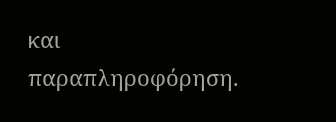και παραπληροφόρηση.